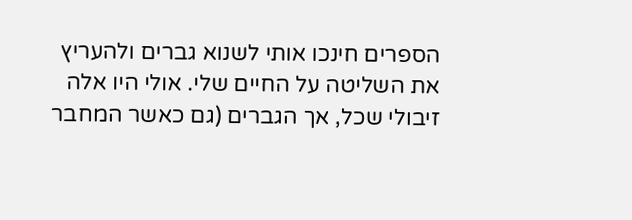הספרים חינכו אותי לשנוא גברים ולהעריץ את השליטה על החיים שלי. אולי היו אלה זיבולי שכל, אך הגברים (גם כאשר המחבר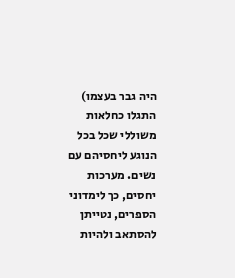היה גבר בעצמו) התגלו כחלאות משוללי שכל בכל הנוגע ליחסיהם עם נשים. מערכות יחסים, כך לימדוני הספרים, נטייתן להסתאב ולהיות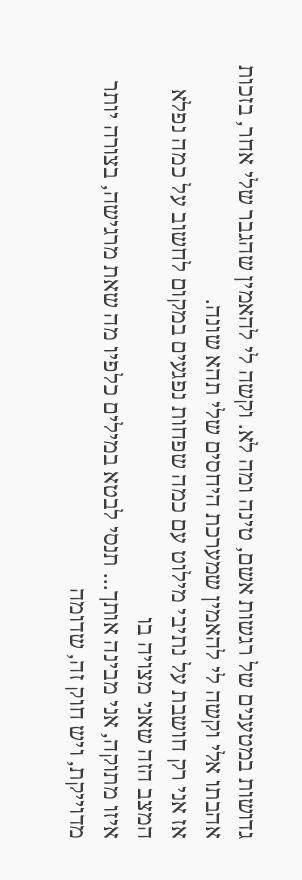גדושות במטענים של רגשות אשם, טינה ומה לא. וקשה לי להאמין שהגבר שלי אחר, בזכות אהבתו אלי וקשה לי להאמין שמערכת היחסים שלי תהא שונה.
אז אני רק חושבת על נתיבי מילוט עם כמה שפחות נפגעים במקום לחשוב על כמה נפלא המצב הזה שאני מצויה בו
איזו מתוקה, אני מבינה אותך... תנסי לבטא במילים כלפיו מה שאת מרגישה, בצורה יותר מדוייקת, ויש חוק זה, שדומה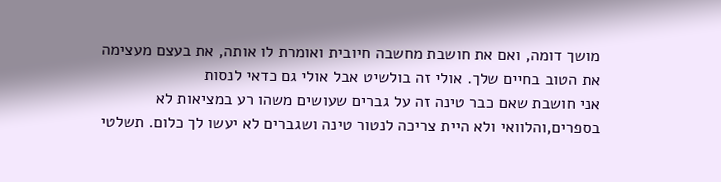מושך דומה, ואם את חושבת מחשבה חיובית ואומרת לו אותה, את בעצם מעצימה את הטוב בחיים שלך. אולי זה בולשיט אבל אולי גם כדאי לנסות
אני חושבת שאם כבר טינה זה על גברים שעושים משהו רע במציאות לא בספרים,והלוואי ולא היית צריכה לנטור טינה ושגברים לא יעשו לך כלום. תשלטי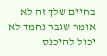בחיים שלך זה לא אומר שגבר נחמד לא יכול להיכנס